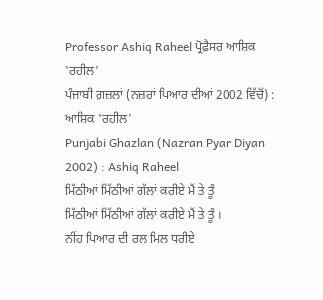Professor Ashiq Raheel ਪ੍ਰੋਫ਼ੈਸਰ ਆਸ਼ਿਕ 'ਰਹੀਲ'
ਪੰਜਾਬੀ ਗ਼ਜ਼ਲਾਂ (ਨਜ਼ਰਾਂ ਪਿਆਰ ਦੀਆਂ 2002 ਵਿੱਚੋਂ) : ਆਸ਼ਿਕ 'ਰਹੀਲ'
Punjabi Ghazlan (Nazran Pyar Diyan 2002) : Ashiq Raheel
ਮਿੱਠੀਆਂ ਮਿੱਠੀਆਂ ਗੱਲਾਂ ਕਰੀਏ ਮੈਂ ਤੇ ਤੂੰ
ਮਿੱਠੀਆਂ ਮਿੱਠੀਆਂ ਗੱਲਾਂ ਕਰੀਏ ਮੈਂ ਤੇ ਤੂੰ ।
ਨੀਂਹ ਪਿਆਰ ਦੀ ਰਲ ਮਿਲ ਧਰੀਏ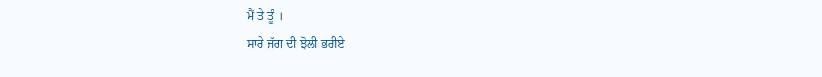ਮੈਂ ਤੇ ਤੂੰ ।
ਸਾਰੇ ਜੱਗ ਦੀ ਝੋਲੀ ਭਰੀਏ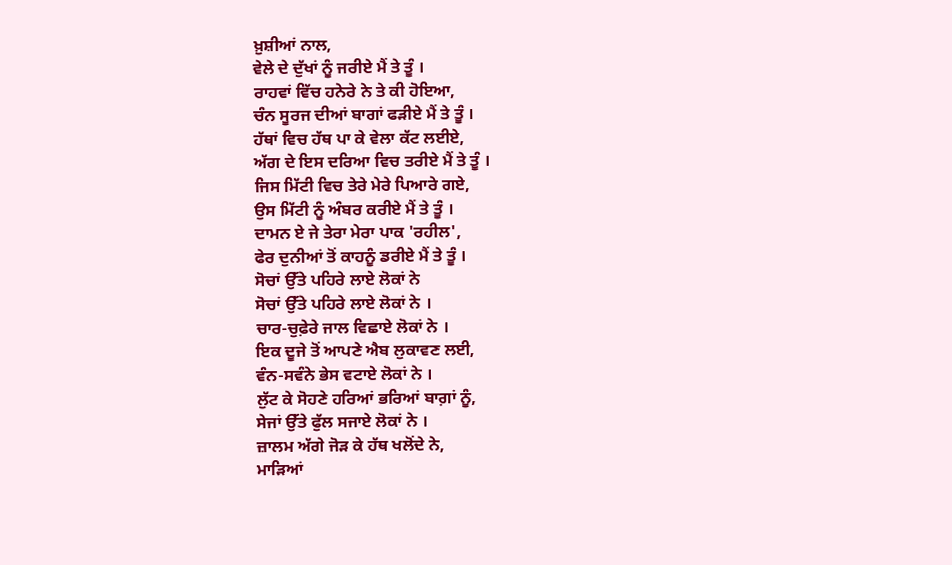ਖ਼ੁਸ਼ੀਆਂ ਨਾਲ,
ਵੇਲੇ ਦੇ ਦੁੱਖਾਂ ਨੂੰ ਜਰੀਏ ਮੈਂ ਤੇ ਤੂੰ ।
ਰਾਹਵਾਂ ਵਿੱਚ ਹਨੇਰੇ ਨੇ ਤੇ ਕੀ ਹੋਇਆ,
ਚੰਨ ਸੂਰਜ ਦੀਆਂ ਬਾਗਾਂ ਫੜੀਏ ਮੈਂ ਤੇ ਤੂੰ ।
ਹੱਥਾਂ ਵਿਚ ਹੱਥ ਪਾ ਕੇ ਵੇਲਾ ਕੱਟ ਲਈਏ,
ਅੱਗ ਦੇ ਇਸ ਦਰਿਆ ਵਿਚ ਤਰੀਏ ਮੈਂ ਤੇ ਤੂੰ ।
ਜਿਸ ਮਿੱਟੀ ਵਿਚ ਤੇਰੇ ਮੇਰੇ ਪਿਆਰੇ ਗਏ,
ਉਸ ਮਿੱਟੀ ਨੂੰ ਅੰਬਰ ਕਰੀਏ ਮੈਂ ਤੇ ਤੂੰ ।
ਦਾਮਨ ਏ ਜੇ ਤੇਰਾ ਮੇਰਾ ਪਾਕ 'ਰਹੀਲ',
ਫੇਰ ਦੁਨੀਆਂ ਤੋਂ ਕਾਹਨੂੰ ਡਰੀਏ ਮੈਂ ਤੇ ਤੂੰ ।
ਸੋਚਾਂ ਉੱਤੇ ਪਹਿਰੇ ਲਾਏ ਲੋਕਾਂ ਨੇ
ਸੋਚਾਂ ਉੱਤੇ ਪਹਿਰੇ ਲਾਏ ਲੋਕਾਂ ਨੇ ।
ਚਾਰ-ਚੁਫ਼ੇਰੇ ਜਾਲ ਵਿਛਾਏ ਲੋਕਾਂ ਨੇ ।
ਇਕ ਦੂਜੇ ਤੋਂ ਆਪਣੇ ਐਬ ਲੁਕਾਵਣ ਲਈ,
ਵੰਨ-ਸਵੰਨੇ ਭੇਸ ਵਟਾਏ ਲੋਕਾਂ ਨੇ ।
ਲੁੱਟ ਕੇ ਸੋਹਣੇ ਹਰਿਆਂ ਭਰਿਆਂ ਬਾਗ਼ਾਂ ਨੂੰ,
ਸੇਜਾਂ ਉੱਤੇ ਫੁੱਲ ਸਜਾਏ ਲੋਕਾਂ ਨੇ ।
ਜ਼ਾਲਮ ਅੱਗੇ ਜੋੜ ਕੇ ਹੱਥ ਖਲੋਂਦੇ ਨੇ,
ਮਾੜਿਆਂ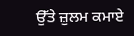ਉੱਤੇ ਜ਼ੁਲਮ ਕਮਾਏ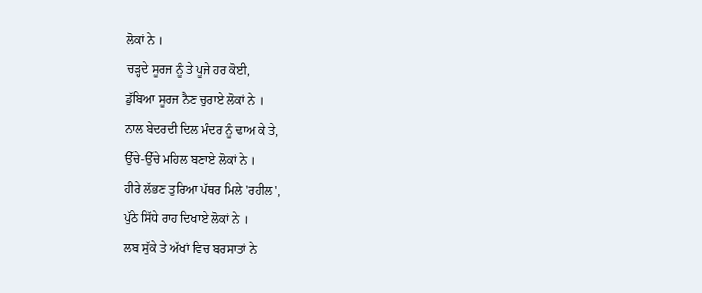ਲੋਕਾਂ ਨੇ ।
ਚੜ੍ਹਦੇ ਸੂਰਜ ਨੂੰ ਤੇ ਪੂਜੇ ਹਰ ਕੋਈ,
ਡੁੱਬਿਆ ਸੂਰਜ ਨੈਣ ਚੁਰਾਏ ਲੋਕਾਂ ਨੇ ।
ਨਾਲ ਬੇਦਰਦੀ ਦਿਲ ਮੰਦਰ ਨੂੰ ਢਾਅ ਕੇ ਤੇ,
ਉੱਚੇ-ਉੱਚੇ ਮਹਿਲ ਬਣਾਏ ਲੋਕਾਂ ਨੇ ।
ਹੀਰੇ ਲੱਭਣ ਤੁਰਿਆ ਪੱਥਰ ਮਿਲੇ 'ਰਹੀਲ',
ਪੁੱਠੇ ਸਿੱਧੇ ਰਾਹ ਦਿਖਾਏ ਲੋਕਾਂ ਨੇ ।
ਲਬ ਸੁੱਕੇ ਤੇ ਅੱਖਾਂ ਵਿਚ ਬਰਸਾਤਾਂ ਨੇ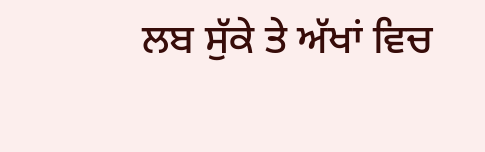ਲਬ ਸੁੱਕੇ ਤੇ ਅੱਖਾਂ ਵਿਚ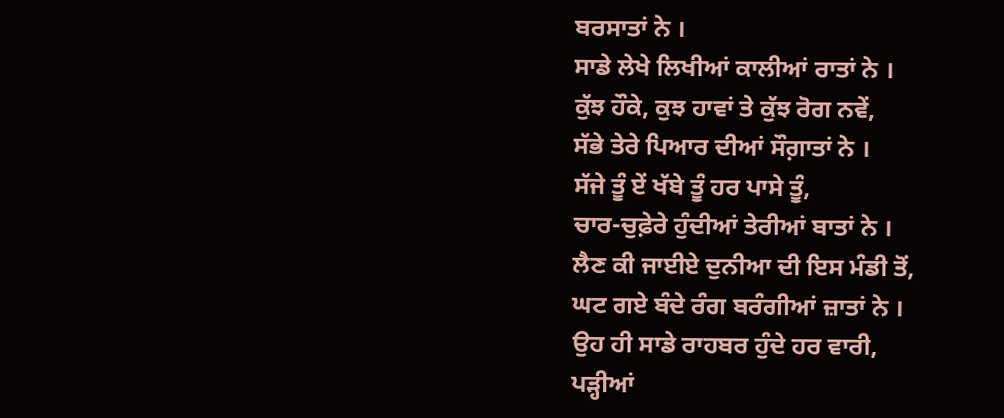ਬਰਸਾਤਾਂ ਨੇ ।
ਸਾਡੇ ਲੇਖੇ ਲਿਖੀਆਂ ਕਾਲੀਆਂ ਰਾਤਾਂ ਨੇ ।
ਕੁੱਝ ਹੌਕੇ, ਕੁਝ ਹਾਵਾਂ ਤੇ ਕੁੱਝ ਰੋਗ ਨਵੇਂ,
ਸੱਭੇ ਤੇਰੇ ਪਿਆਰ ਦੀਆਂ ਸੌਗ਼ਾਤਾਂ ਨੇ ।
ਸੱਜੇ ਤੂੰ ਏਂ ਖੱਬੇ ਤੂੰ ਹਰ ਪਾਸੇ ਤੂੰ,
ਚਾਰ-ਚੁਫ਼ੇਰੇ ਹੁੰਦੀਆਂ ਤੇਰੀਆਂ ਬਾਤਾਂ ਨੇ ।
ਲੈਣ ਕੀ ਜਾਈਏ ਦੁਨੀਆ ਦੀ ਇਸ ਮੰਡੀ ਤੋਂ,
ਘਟ ਗਏ ਬੰਦੇ ਰੰਗ ਬਰੰਗੀਆਂ ਜ਼ਾਤਾਂ ਨੇ ।
ਉਹ ਹੀ ਸਾਡੇ ਰਾਹਬਰ ਹੁੰਦੇ ਹਰ ਵਾਰੀ,
ਪੜ੍ਹੀਆਂ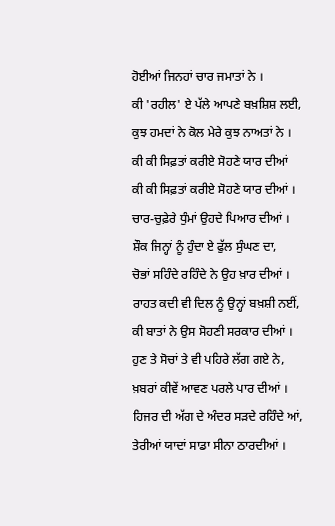ਹੋਈਆਂ ਜਿਨਹਾਂ ਚਾਰ ਜਮਾਤਾਂ ਨੇ ।
ਕੀ 'ਰਹੀਲ' ਏ ਪੱਲੇ ਆਪਣੇ ਬਖ਼ਸ਼ਿਸ਼ ਲਈ,
ਕੁਝ ਹਮਦਾਂ ਨੇ ਕੋਲ ਮੇਰੇ ਕੁਝ ਨਾਅਤਾਂ ਨੇ ।
ਕੀ ਕੀ ਸਿਫ਼ਤਾਂ ਕਰੀਏ ਸੋਹਣੇ ਯਾਰ ਦੀਆਂ
ਕੀ ਕੀ ਸਿਫ਼ਤਾਂ ਕਰੀਏ ਸੋਹਣੇ ਯਾਰ ਦੀਆਂ ।
ਚਾਰ-ਚੁਫ਼ੇਰੇ ਧੁੰਮਾਂ ਉਹਦੇ ਪਿਆਰ ਦੀਆਂ ।
ਸ਼ੌਕ ਜਿਨ੍ਹਾਂ ਨੂੰ ਹੁੰਦਾ ਏ ਫੁੱਲ ਸੁੰਘਣ ਦਾ,
ਚੋਭਾਂ ਸਹਿੰਦੇ ਰਹਿੰਦੇ ਨੇ ਉਹ ਖ਼ਾਰ ਦੀਆਂ ।
ਰਾਹਤ ਕਦੀ ਵੀ ਦਿਲ ਨੂੰ ਉਨ੍ਹਾਂ ਬਖ਼ਸ਼ੀ ਨਈਂ,
ਕੀ ਬਾਤਾਂ ਨੇ ਉਸ ਸੋਹਣੀ ਸਰਕਾਰ ਦੀਆਂ ।
ਹੁਣ ਤੇ ਸੋਚਾਂ ਤੇ ਵੀ ਪਹਿਰੇ ਲੱਗ ਗਏ ਨੇ,
ਖ਼ਬਰਾਂ ਕੀਵੇਂ ਆਵਣ ਪਰਲੇ ਪਾਰ ਦੀਆਂ ।
ਹਿਜਰ ਦੀ ਅੱਗ ਦੇ ਅੰਦਰ ਸੜਦੇ ਰਹਿੰਦੇ ਆਂ,
ਤੇਰੀਆਂ ਯਾਦਾਂ ਸਾਡਾ ਸੀਨਾ ਠਾਰਦੀਆਂ ।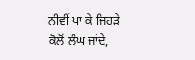ਨੀਵੀਂ ਪਾ ਕੇ ਜਿਹੜੇ ਕੋਲੋਂ ਲੰਘ ਜਾਂਦੇ,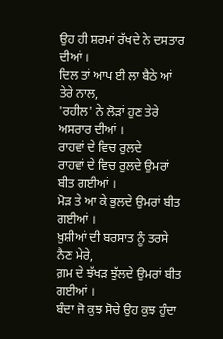ਉਹ ਹੀ ਸ਼ਰਮਾਂ ਰੱਖਦੇ ਨੇ ਦਸਤਾਰ ਦੀਆਂ ।
ਦਿਲ ਤਾਂ ਆਪ ਈ ਲਾ ਬੈਠੇ ਆਂ ਤੇਰੇ ਨਾਲ,
'ਰਹੀਲ' ਨੇ ਲੋੜਾਂ ਹੁਣ ਤੇਰੇ ਅਸਰਾਰ ਦੀਆਂ ।
ਰਾਹਵਾਂ ਦੇ ਵਿਚ ਰੁਲਦੇ
ਰਾਹਵਾਂ ਦੇ ਵਿਚ ਰੁਲਦੇ ਉਮਰਾਂ ਬੀਤ ਗਈਆਂ ।
ਮੋੜ ਤੇ ਆ ਕੇ ਭੁਲਦੇ ਉਮਰਾਂ ਬੀਤ ਗਈਆਂ ।
ਖ਼ੁਸ਼ੀਆਂ ਦੀ ਬਰਸਾਤ ਨੂੰ ਤਰਸੇ ਨੈਣ ਮੇਰੇ,
ਗ਼ਮ ਦੇ ਝੱਖੜ ਝੁੱਲਦੇ ਉਮਰਾਂ ਬੀਤ ਗਈਆਂ ।
ਬੰਦਾ ਜੋ ਕੁਝ ਸੋਚੇ ਉਹ ਕੁਝ ਹੁੰਦਾ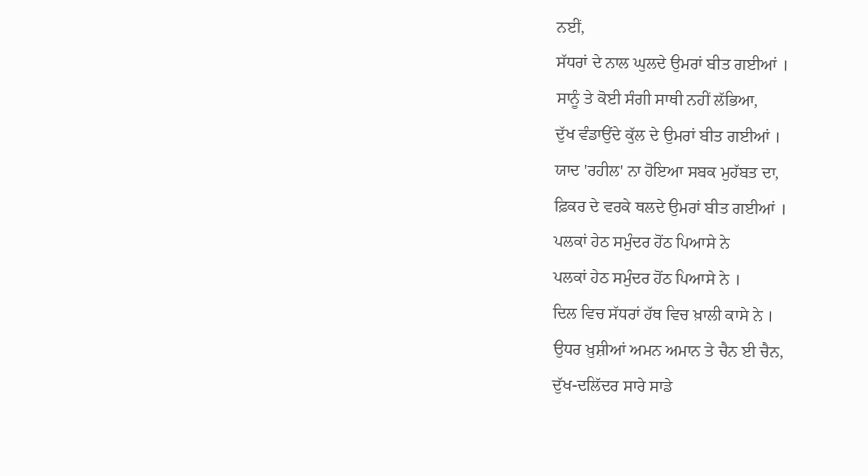ਨਈਂ,
ਸੱਧਰਾਂ ਦੇ ਨਾਲ ਘੁਲਦੇ ਉਮਰਾਂ ਬੀਤ ਗਈਆਂ ।
ਸਾਨੂੰ ਤੇ ਕੋਈ ਸੰਗੀ ਸਾਥੀ ਨਹੀਂ ਲੱਭਿਆ,
ਦੁੱਖ ਵੰਡਾਉਂਦੇ ਕੁੱਲ ਦੇ ਉਮਰਾਂ ਬੀਤ ਗਈਆਂ ।
ਯਾਦ 'ਰਹੀਲ' ਨਾ ਹੋਇਆ ਸਬਕ ਮੁਹੱਬਤ ਦਾ,
ਫ਼ਿਕਰ ਦੇ ਵਰਕੇ ਥਲਦੇ ਉਮਰਾਂ ਬੀਤ ਗਈਆਂ ।
ਪਲਕਾਂ ਹੇਠ ਸਮੁੰਦਰ ਹੋਂਠ ਪਿਆਸੇ ਨੇ
ਪਲਕਾਂ ਹੇਠ ਸਮੁੰਦਰ ਹੋਂਠ ਪਿਆਸੇ ਨੇ ।
ਦਿਲ ਵਿਚ ਸੱਧਰਾਂ ਹੱਥ ਵਿਚ ਖ਼ਾਲੀ ਕਾਸੇ ਨੇ ।
ਉਧਰ ਖ਼ੁਸ਼ੀਆਂ ਅਮਨ ਅਮਾਨ ਤੇ ਚੈਨ ਈ ਚੈਨ,
ਦੁੱਖ-ਦਲਿੱਦਰ ਸਾਰੇ ਸਾਡੇ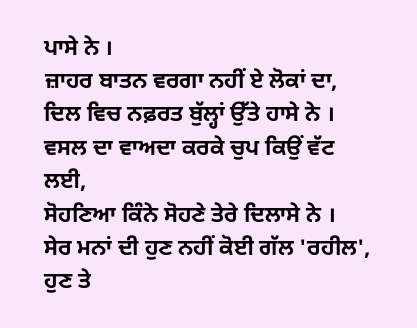ਪਾਸੇ ਨੇ ।
ਜ਼ਾਹਰ ਬਾਤਨ ਵਰਗਾ ਨਹੀਂ ਏ ਲੋਕਾਂ ਦਾ,
ਦਿਲ ਵਿਚ ਨਫ਼ਰਤ ਬੁੱਲ੍ਹਾਂ ਉੱਤੇ ਹਾਸੇ ਨੇ ।
ਵਸਲ ਦਾ ਵਾਅਦਾ ਕਰਕੇ ਚੁਪ ਕਿਉਂ ਵੱਟ ਲਈ,
ਸੋਹਣਿਆ ਕਿੰਨੇ ਸੋਹਣੇ ਤੇਰੇ ਦਿਲਾਸੇ ਨੇ ।
ਸੇਰ ਮਨਾਂ ਦੀ ਹੁਣ ਨਹੀਂ ਕੋਈ ਗੱਲ 'ਰਹੀਲ',
ਹੁਣ ਤੇ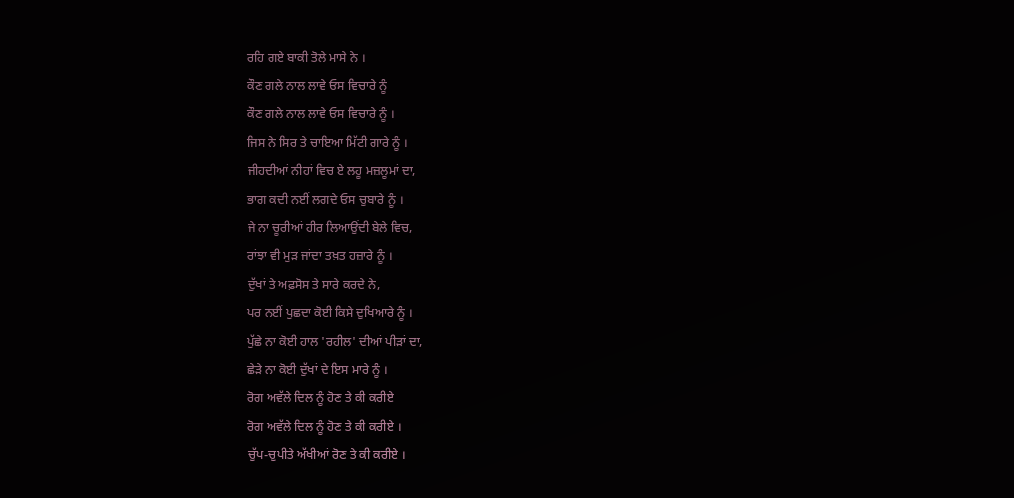ਰਹਿ ਗਏ ਬਾਕੀ ਤੋਲੇ ਮਾਸੇ ਨੇ ।
ਕੌਣ ਗਲੇ ਨਾਲ ਲਾਵੇ ਓਸ ਵਿਚਾਰੇ ਨੂੰ
ਕੌਣ ਗਲੇ ਨਾਲ ਲਾਵੇ ਓਸ ਵਿਚਾਰੇ ਨੂੰ ।
ਜਿਸ ਨੇ ਸਿਰ ਤੇ ਚਾਇਆ ਮਿੱਟੀ ਗਾਰੇ ਨੂੰ ।
ਜੀਹਦੀਆਂ ਨੀਹਾਂ ਵਿਚ ਏ ਲਹੂ ਮਜ਼ਲੂਮਾਂ ਦਾ,
ਭਾਗ ਕਦੀ ਨਈਂ ਲਗਦੇ ਓਸ ਚੁਬਾਰੇ ਨੂੰ ।
ਜੇ ਨਾ ਚੂਰੀਆਂ ਹੀਰ ਲਿਆਉਂਦੀ ਬੇਲੇ ਵਿਚ,
ਰਾਂਝਾ ਵੀ ਮੁੜ ਜਾਂਦਾ ਤਖ਼ਤ ਹਜ਼ਾਰੇ ਨੂੰ ।
ਦੁੱਖਾਂ ਤੇ ਅਫ਼ਸੋਸ ਤੇ ਸਾਰੇ ਕਰਦੇ ਨੇ,
ਪਰ ਨਈਂ ਪੁਛਦਾ ਕੋਈ ਕਿਸੇ ਦੁਖਿਆਰੇ ਨੂੰ ।
ਪੁੱਛੇ ਨਾ ਕੋਈ ਹਾਲ 'ਰਹੀਲ' ਦੀਆਂ ਪੀੜਾਂ ਦਾ,
ਛੇੜੇ ਨਾ ਕੋਈ ਦੁੱਖਾਂ ਦੇ ਇਸ ਮਾਰੇ ਨੂੰ ।
ਰੋਗ ਅਵੱਲੇ ਦਿਲ ਨੂੰ ਹੋਣ ਤੇ ਕੀ ਕਰੀਏ
ਰੋਗ ਅਵੱਲੇ ਦਿਲ ਨੂੰ ਹੋਣ ਤੇ ਕੀ ਕਰੀਏ ।
ਚੁੱਪ-ਚੁਪੀਤੇ ਅੱਖੀਆਂ ਰੋਣ ਤੇ ਕੀ ਕਰੀਏ ।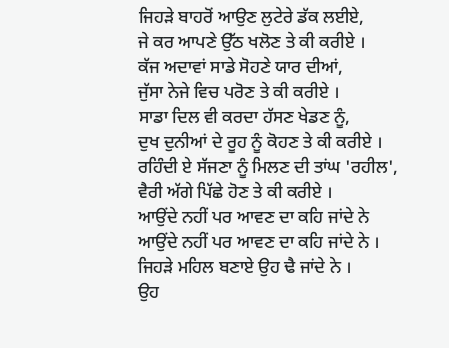ਜਿਹੜੇ ਬਾਹਰੋਂ ਆਉਣ ਲੁਟੇਰੇ ਡੱਕ ਲਈਏ,
ਜੇ ਕਰ ਆਪਣੇ ਉੱਠ ਖਲੋਣ ਤੇ ਕੀ ਕਰੀਏ ।
ਕੱਜ ਅਦਾਵਾਂ ਸਾਡੇ ਸੋਹਣੇ ਯਾਰ ਦੀਆਂ,
ਜੁੱਸਾ ਨੇਜੇ ਵਿਚ ਪਰੋਣ ਤੇ ਕੀ ਕਰੀਏ ।
ਸਾਡਾ ਦਿਲ ਵੀ ਕਰਦਾ ਹੱਸਣ ਖੇਡਣ ਨੂੰ,
ਦੁਖ ਦੁਨੀਆਂ ਦੇ ਰੂਹ ਨੂੰ ਕੋਹਣ ਤੇ ਕੀ ਕਰੀਏ ।
ਰਹਿੰਦੀ ਏ ਸੱਜਣਾ ਨੂੰ ਮਿਲਣ ਦੀ ਤਾਂਘ 'ਰਹੀਲ',
ਵੈਰੀ ਅੱਗੇ ਪਿੱਛੇ ਹੋਣ ਤੇ ਕੀ ਕਰੀਏ ।
ਆਉਂਦੇ ਨਹੀਂ ਪਰ ਆਵਣ ਦਾ ਕਹਿ ਜਾਂਦੇ ਨੇ
ਆਉਂਦੇ ਨਹੀਂ ਪਰ ਆਵਣ ਦਾ ਕਹਿ ਜਾਂਦੇ ਨੇ ।
ਜਿਹੜੇ ਮਹਿਲ ਬਣਾਏ ਉਹ ਢੈ ਜਾਂਦੇ ਨੇ ।
ਉਹ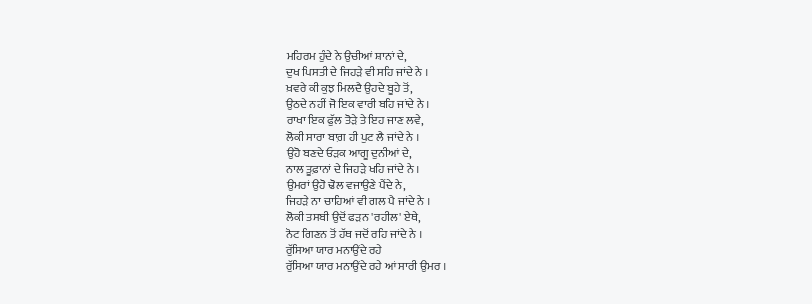ਮਹਿਰਮ ਹੁੰਦੇ ਨੇ ਉਚੀਆਂ ਸ਼ਾਨਾਂ ਦੇ,
ਦੁਖ ਪਿਸਤੀ ਦੇ ਜਿਹੜੇ ਵੀ ਸਹਿ ਜਾਂਦੇ ਨੇ ।
ਖ਼ਵਰੇ ਕੀ ਕੁਝ ਮਿਲਦੈ ਉਹਦੇ ਬੂਹੇ ਤੋਂ,
ਉਠਦੇ ਨਹੀਂ ਜੋ ਇਕ ਵਾਰੀ ਬਹਿ ਜਾਂਦੇ ਨੇ ।
ਰਾਖਾ ਇਕ ਫੁੱਲ ਤੋੜੇ ਤੇ ਇਹ ਜਾਣ ਲਵੇ,
ਲੋਕੀ ਸਾਰਾ ਬਾਗ਼ ਹੀ ਪੁਟ ਲੈ ਜਾਂਦੇ ਨੇ ।
ਉਹੋ ਬਣਦੇ ਓੜਕ ਆਗੂ ਦੁਨੀਆਂ ਦੇ,
ਨਾਲ ਤੂਫ਼ਾਨਾਂ ਦੇ ਜਿਹੜੇ ਖਹਿ ਜਾਂਦੇ ਨੇ ।
ਉਮਰਾਂ ਉਹੋ ਢੋਲ ਵਜਾਉਣੇ ਪੈਂਦੇ ਨੇ,
ਜਿਹੜੇ ਨਾ ਚਾਹਿਆਂ ਵੀ ਗਲ ਪੈ ਜਾਂਦੇ ਨੇ ।
ਲੋਕੀ ਤਸਬੀ ਉਦੋਂ ਫੜਨ 'ਰਹੀਲ' ਏਥੇ,
ਨੋਟ ਗਿਣਨ ਤੋਂ ਹੱਥ ਜਦੋਂ ਰਹਿ ਜਾਂਦੇ ਨੇ ।
ਰੁੱਸਿਆ ਯਾਰ ਮਨਾਉਂਦੇ ਰਹੇ
ਰੁੱਸਿਆ ਯਾਰ ਮਨਾਉਂਦੇ ਰਹੇ ਆਂ ਸਾਰੀ ਉਮਰ ।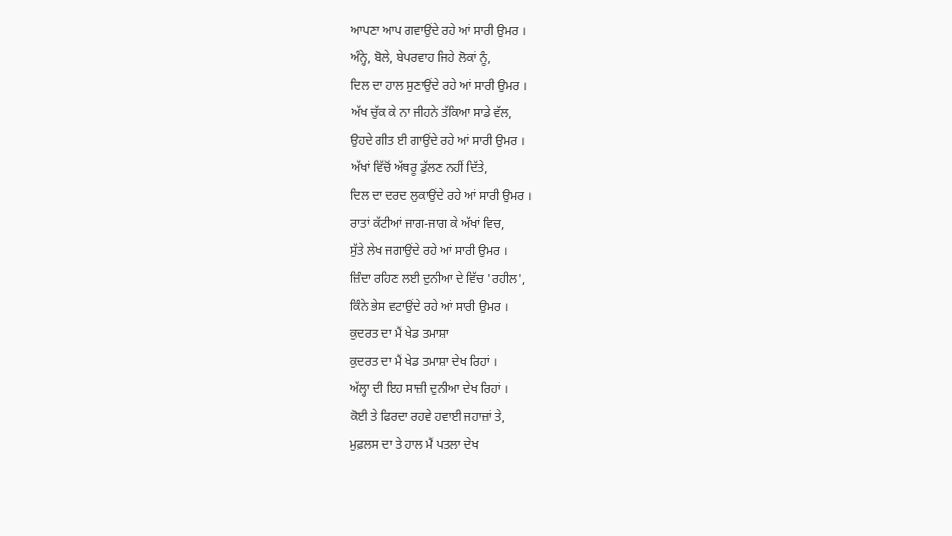ਆਪਣਾ ਆਪ ਗਵਾਉਂਦੇ ਰਹੇ ਆਂ ਸਾਰੀ ਉਮਰ ।
ਅੰਨ੍ਹੇ, ਬੋਲੇ, ਬੇਪਰਵਾਹ ਜਿਹੇ ਲੋਕਾਂ ਨੂੰ,
ਦਿਲ ਦਾ ਹਾਲ ਸੁਣਾਉਂਦੇ ਰਹੇ ਆਂ ਸਾਰੀ ਉਮਰ ।
ਅੱਖ ਚੁੱਕ ਕੇ ਨਾ ਜੀਹਨੇ ਤੱਕਿਆ ਸਾਡੇ ਵੱਲ,
ਉਹਦੇ ਗੀਤ ਈ ਗਾਉਂਦੇ ਰਹੇ ਆਂ ਸਾਰੀ ਉਮਰ ।
ਅੱਖਾਂ ਵਿੱਚੋਂ ਅੱਥਰੂ ਡੁੱਲਣ ਨਹੀਂ ਦਿੱਤੇ,
ਦਿਲ ਦਾ ਦਰਦ ਲੁਕਾਉਂਦੇ ਰਹੇ ਆਂ ਸਾਰੀ ਉਮਰ ।
ਰਾਤਾਂ ਕੱਟੀਆਂ ਜਾਗ-ਜਾਗ ਕੇ ਅੱਖਾਂ ਵਿਚ,
ਸੁੱਤੇ ਲੇਖ ਜਗਾਉਂਦੇ ਰਹੇ ਆਂ ਸਾਰੀ ਉਮਰ ।
ਜ਼ਿੰਦਾ ਰਹਿਣ ਲਈ ਦੁਨੀਆ ਦੇ ਵਿੱਚ 'ਰਹੀਲ',
ਕਿੰਨੇ ਭੇਸ ਵਟਾਉਂਦੇ ਰਹੇ ਆਂ ਸਾਰੀ ਉਮਰ ।
ਕੁਦਰਤ ਦਾ ਮੈਂ ਖੇਡ ਤਮਾਸ਼ਾ
ਕੁਦਰਤ ਦਾ ਮੈਂ ਖੇਡ ਤਮਾਸ਼ਾ ਦੇਖ ਰਿਹਾਂ ।
ਅੱਲ੍ਹਾ ਦੀ ਇਹ ਸਾਜ਼ੀ ਦੁਨੀਆ ਦੇਖ ਰਿਹਾਂ ।
ਕੋਈ ਤੇ ਫਿਰਦਾ ਰਹਵੇ ਹਵਾਈ ਜਹਾਜ਼ਾਂ ਤੇ,
ਮੁਫ਼ਲਸ ਦਾ ਤੇ ਹਾਲ ਮੈਂ ਪਤਲਾ ਦੇਖ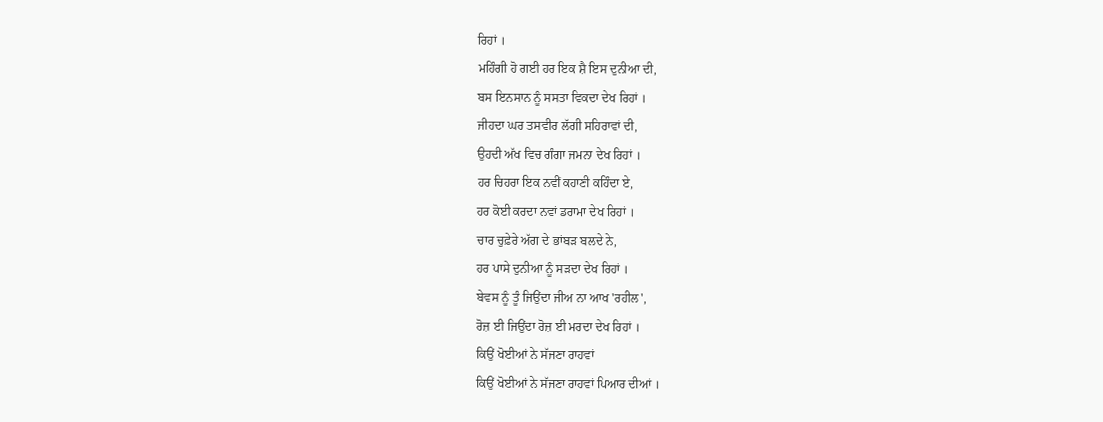ਰਿਹਾਂ ।
ਮਹਿੰਗੀ ਹੋ ਗਈ ਹਰ ਇਕ ਸ਼ੈ ਇਸ ਦੁਨੀਆ ਦੀ,
ਬਸ ਇਨਸਾਨ ਨੂੰ ਸਸਤਾ ਵਿਕਦਾ ਦੇਖ ਰਿਹਾਂ ।
ਜੀਹਦਾ ਘਰ ਤਸਵੀਰ ਲੱਗੀ ਸਹਿਰਾਵਾਂ ਦੀ,
ਉਹਦੀ ਅੱਖ ਵਿਚ ਗੰਗਾ ਜਮਨਾ ਦੇਖ ਰਿਹਾਂ ।
ਹਰ ਚਿਹਰਾ ਇਕ ਨਵੀਂ ਕਹਾਣੀ ਕਹਿੰਦਾ ਏ,
ਹਰ ਕੋਈ ਕਰਦਾ ਨਵਾਂ ਡਰਾਮਾ ਦੇਖ ਰਿਹਾਂ ।
ਚਾਰ ਚੁਫ਼ੇਰੇ ਅੱਗ ਦੇ ਭਾਂਬੜ ਬਲਦੇ ਨੇ,
ਹਰ ਪਾਸੇ ਦੁਨੀਆ ਨੂੰ ਸੜਦਾ ਦੇਖ ਰਿਹਾਂ ।
ਬੇਵਸ ਨੂੰ ਤੂੰ ਜਿਉਂਦਾ ਜੀਅ ਨਾ ਆਖ 'ਰਹੀਲ',
ਰੋਜ਼ ਈ ਜਿਉਂਦਾ ਰੋਜ਼ ਈ ਮਰਦਾ ਦੇਖ ਰਿਹਾਂ ।
ਕਿਉਂ ਖੋਈਆਂ ਨੇ ਸੱਜਣਾ ਰਾਹਵਾਂ
ਕਿਉਂ ਖੋਈਆਂ ਨੇ ਸੱਜਣਾ ਰਾਹਵਾਂ ਪਿਆਰ ਦੀਆਂ ।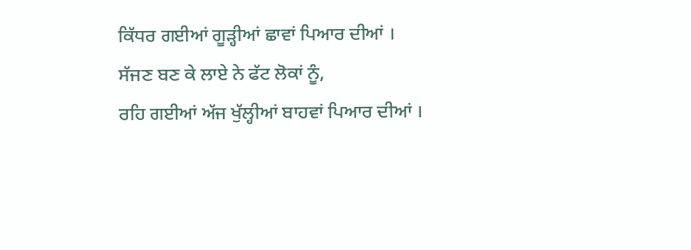ਕਿੱਧਰ ਗਈਆਂ ਗੂੜ੍ਹੀਆਂ ਛਾਵਾਂ ਪਿਆਰ ਦੀਆਂ ।
ਸੱਜਣ ਬਣ ਕੇ ਲਾਏ ਨੇ ਫੱਟ ਲੋਕਾਂ ਨੂੰ,
ਰਹਿ ਗਈਆਂ ਅੱਜ ਖੁੱਲ੍ਹੀਆਂ ਬਾਹਵਾਂ ਪਿਆਰ ਦੀਆਂ ।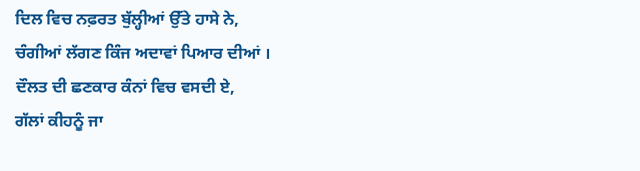ਦਿਲ ਵਿਚ ਨਫ਼ਰਤ ਬੁੱਲ੍ਹੀਆਂ ਉੱਤੇ ਹਾਸੇ ਨੇ,
ਚੰਗੀਆਂ ਲੱਗਣ ਕਿੰਜ ਅਦਾਵਾਂ ਪਿਆਰ ਦੀਆਂ ।
ਦੌਲਤ ਦੀ ਛਣਕਾਰ ਕੰਨਾਂ ਵਿਚ ਵਸਦੀ ਏ,
ਗੱਲਾਂ ਕੀਹਨੂੰ ਜਾ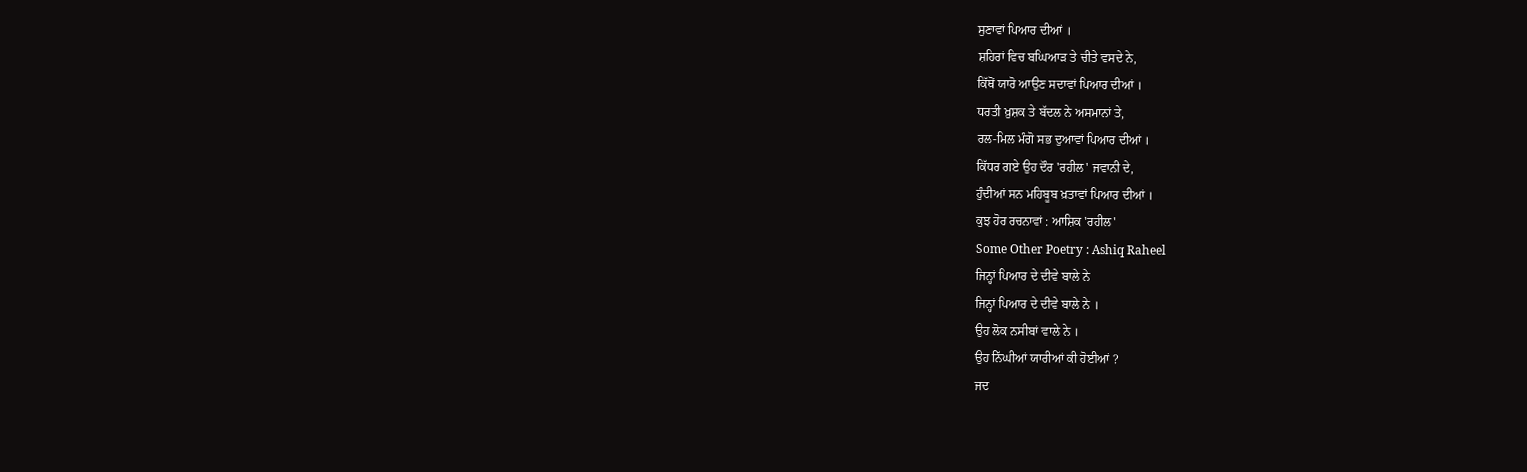ਸੁਣਾਵਾਂ ਪਿਆਰ ਦੀਆਂ ।
ਸ਼ਹਿਰਾਂ ਵਿਚ ਬਘਿਆੜ ਤੇ ਚੀਤੇ ਵਸਦੇ ਨੇ,
ਕਿੱਥੋਂ ਯਾਰੋ ਆਉਣ ਸਦਾਵਾਂ ਪਿਆਰ ਦੀਆਂ ।
ਧਰਤੀ ਖ਼ੁਸ਼ਕ ਤੇ ਬੱਦਲ ਨੇ ਅਸਮਾਨਾਂ ਤੇ,
ਰਲ-ਮਿਲ ਮੰਗੋ ਸਭ ਦੁਆਵਾਂ ਪਿਆਰ ਦੀਆਂ ।
ਕਿੱਧਰ ਗਏ ਉਹ ਦੌਰ 'ਰਹੀਲ' ਜਵਾਨੀ ਦੇ,
ਹੁੰਦੀਆਂ ਸਨ ਮਹਿਬੂਬ ਖ਼ਤਾਵਾਂ ਪਿਆਰ ਦੀਆਂ ।
ਕੁਝ ਹੋਰ ਰਚਨਾਵਾਂ : ਆਸ਼ਿਕ 'ਰਹੀਲ'
Some Other Poetry : Ashiq Raheel
ਜਿਨ੍ਹਾਂ ਪਿਆਰ ਦੇ ਦੀਵੇ ਬਾਲੇ ਨੇ
ਜਿਨ੍ਹਾਂ ਪਿਆਰ ਦੇ ਦੀਵੇ ਬਾਲੇ ਨੇ ।
ਉਹ ਲੋਕ ਨਸੀਬਾਂ ਵਾਲੇ ਨੇ ।
ਉਹ ਨਿੱਘੀਆਂ ਯਾਰੀਆਂ ਕੀ ਹੋਈਆਂ ?
ਜਦ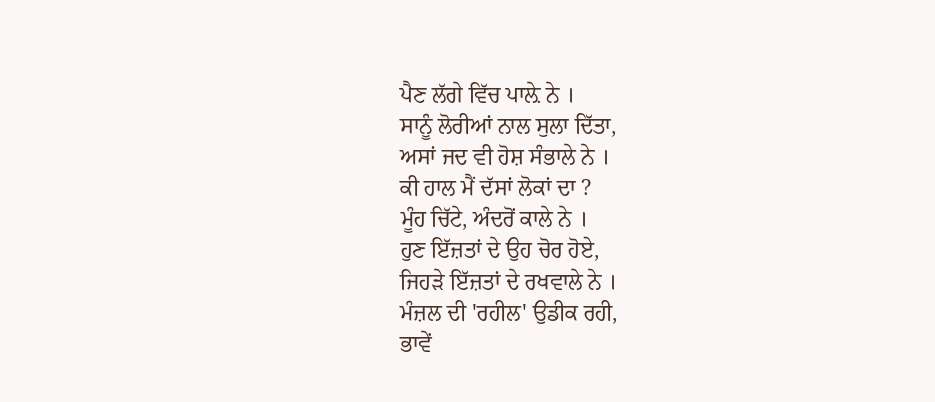ਪੈਣ ਲੱਗੇ ਵਿੱਚ ਪਾਲ਼ੇ ਨੇ ।
ਸਾਨੂੰ ਲੋਰੀਆਂ ਨਾਲ ਸੁਲਾ ਦਿੱਤਾ,
ਅਸਾਂ ਜਦ ਵੀ ਹੋਸ਼ ਸੰਭਾਲੇ ਨੇ ।
ਕੀ ਹਾਲ ਮੈਂ ਦੱਸਾਂ ਲੋਕਾਂ ਦਾ ?
ਮੂੰਹ ਚਿੱਟੇ, ਅੰਦਰੋਂ ਕਾਲੇ ਨੇ ।
ਹੁਣ ਇੱਜ਼ਤਾਂ ਦੇ ਉਹ ਚੋਰ ਹੋਏ,
ਜਿਹੜੇ ਇੱਜ਼ਤਾਂ ਦੇ ਰਖਵਾਲੇ ਨੇ ।
ਮੰਜ਼ਲ ਦੀ 'ਰਹੀਲ' ਉਡੀਕ ਰਹੀ,
ਭਾਵੇਂ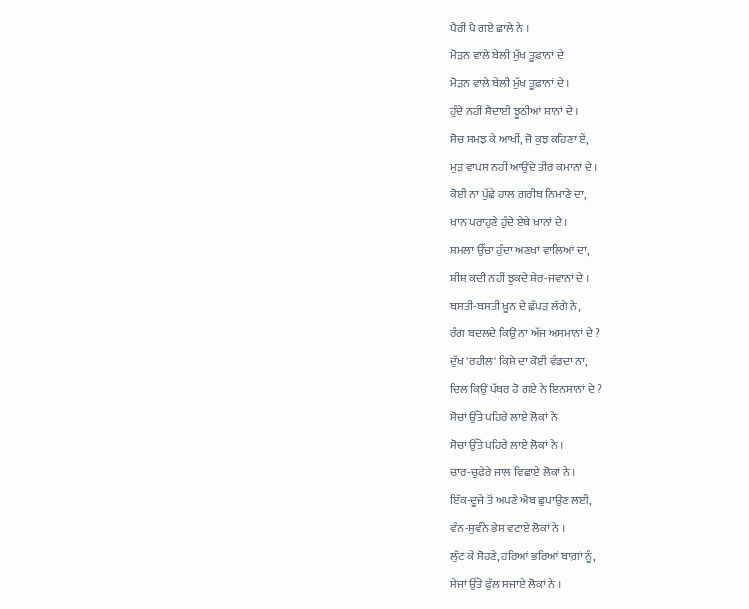ਪੈਰੀਂ ਪੈ ਗਏ ਛਾਲੇ ਨੇ ।
ਮੋੜਨ ਵਾਲੇ ਬੇਲੀ ਮੁੱਖ ਤੂਫ਼ਾਨਾਂ ਦੇ
ਮੋੜਨ ਵਾਲੇ ਬੇਲੀ ਮੁੱਖ ਤੂਫ਼ਾਨਾਂ ਦੇ ।
ਹੁੰਦੇ ਨਹੀਂ ਸ਼ੈਦਾਈ ਝੂਠੀਆਂ ਸ਼ਾਨਾਂ ਦੇ ।
ਸੋਚ ਸਮਝ ਕੇ ਆਖੀਂ, ਜੋ ਕੁਝ ਕਹਿਣਾ ਏਂ,
ਮੁੜ ਵਾਪਸ ਨਹੀਂ ਆਉਂਦੇ ਤੀਰ ਕਮਾਨਾਂ ਦੇ ।
ਕੋਈ ਨਾ ਪੁੱਛੇ ਹਾਲ ਗ਼ਰੀਬ ਨਿਮਾਣੇ ਦਾ,
ਖ਼ਾਨ ਪਰਾਹੁਣੇ ਹੁੰਦੇ ਏਥੇ ਖ਼ਾਨਾਂ ਦੇ ।
ਸ਼ਮਲਾ ਉੱਚਾ ਹੁੰਦਾ ਅਣਖਾਂ ਵਾਲਿਆਂ ਦਾ,
ਸ਼ੀਸ਼ ਕਦੀ ਨਹੀਂ ਝੁਕਦੇ ਸ਼ੇਰ-ਜਵਾਨਾਂ ਦੇ ।
ਬਸਤੀ-ਬਸਤੀ ਖ਼ੂਨ ਦੇ ਛੱਪੜ ਲੱਗੇ ਨੇ,
ਰੰਗ ਬਦਲਦੇ ਕਿਉਂ ਨਾ ਅੱਜ ਅਸਮਾਨਾਂ ਦੇ ?
ਦੁੱਖ 'ਰਹੀਲ' ਕਿਸੇ ਦਾ ਕੋਈ ਵੰਡਦਾ ਨਾ,
ਦਿਲ ਕਿਉਂ ਪੱਥਰ ਹੋ ਗਏ ਨੇ ਇਨਸਾਨਾਂ ਦੇ ?
ਸੋਚਾਂ ਉੱਤੇ ਪਹਿਰੇ ਲਾਏ ਲੋਕਾਂ ਨੇ
ਸੋਚਾਂ ਉੱਤੇ ਪਹਿਰੇ ਲਾਏ ਲੋਕਾਂ ਨੇ ।
ਚਾਰ-ਚੁਫੇਰੇ ਜਾਲ ਵਿਛਾਏ ਲੋਕਾਂ ਨੇ ।
ਇੱਕ-ਦੂਜੇ ਤੋਂ ਅਪਣੇ ਐਬ ਛੁਪਾਉਣ ਲਈ,
ਵੰਨ-ਸੁਵੰਨੇ ਭੇਸ ਵਟਾਏ ਲੋਕਾਂ ਨੇ ।
ਲੁੱਟ ਕੇ ਸੋਹਣੇ, ਹਰਿਆਂ ਭਰਿਆਂ ਬਾਗ਼ਾਂ ਨੂੰ,
ਸੇਜਾਂ ਉੱਤੇ ਫੁੱਲ ਸਜਾਏ ਲੋਕਾਂ ਨੇ ।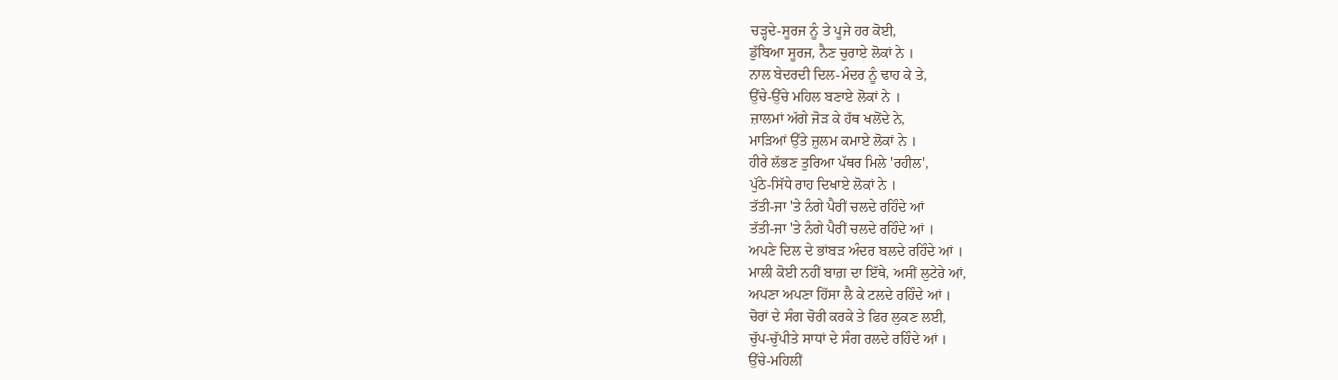ਚੜ੍ਹਦੇ-ਸੂਰਜ ਨੂੰ ਤੇ ਪੂਜੇ ਹਰ ਕੋਈ,
ਡੁੱਬਿਆ ਸੂਰਜ, ਨੈਣ ਚੁਰਾਏ ਲੋਕਾਂ ਨੇ ।
ਨਾਲ ਬੇਦਰਦੀ ਦਿਲ-ਮੰਦਰ ਨੂੰ ਢਾਹ ਕੇ ਤੇ,
ਉੱਚੇ-ਉੱਚੇ ਮਹਿਲ ਬਣਾਏ ਲੋਕਾਂ ਨੇ ।
ਜ਼ਾਲਮਾਂ ਅੱਗੇ ਜੋੜ ਕੇ ਹੱਥ ਖਲੋਂਦੇ ਨੇ,
ਮਾੜਿਆਂ ਉੱਤੇ ਜ਼ੁਲਮ ਕਮਾਏ ਲੋਕਾਂ ਨੇ ।
ਹੀਰੇ ਲੱਭਣ ਤੁਰਿਆ ਪੱਥਰ ਮਿਲੇ 'ਰਹੀਲ',
ਪੁੱਠੇ-ਸਿੱਧੇ ਰਾਹ ਦਿਖਾਏ ਲੋਕਾਂ ਨੇ ।
ਤੱਤੀ-ਜਾ 'ਤੇ ਨੰਗੇ ਪੈਰੀਂ ਚਲਦੇ ਰਹਿੰਦੇ ਆਂ
ਤੱਤੀ-ਜਾ 'ਤੇ ਨੰਗੇ ਪੈਰੀਂ ਚਲਦੇ ਰਹਿੰਦੇ ਆਂ ।
ਅਪਣੇ ਦਿਲ ਦੇ ਭਾਂਬੜ ਅੰਦਰ ਬਲਦੇ ਰਹਿੰਦੇ ਆਂ ।
ਮਾਲੀ ਕੋਈ ਨਹੀਂ ਬਾਗ਼ ਦਾ ਇੱਥੇ, ਅਸੀਂ ਲੁਟੇਰੇ ਆਂ,
ਅਪਣਾ ਅਪਣਾ ਹਿੱਸਾ ਲੈ ਕੇ ਟਲਦੇ ਰਹਿੰਦੇ ਆਂ ।
ਚੋਰਾਂ ਦੇ ਸੰਗ ਚੋਰੀ ਕਰਕੇ ਤੇ ਫਿਰ ਲੁਕਣ ਲਈ,
ਚੁੱਪ-ਚੁੱਪੀਤੇ ਸਾਧਾਂ ਦੇ ਸੰਗ ਰਲਦੇ ਰਹਿੰਦੇ ਆਂ ।
ਉੱਚੇ-ਮਹਿਲੀਂ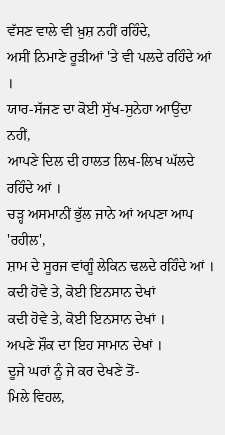ਵੱਸਣ ਵਾਲੇ ਵੀ ਖ਼ੁਸ਼ ਨਹੀਂ ਰਹਿੰਦੇ,
ਅਸੀਂ ਨਿਮਾਣੇ ਰੂੜੀਆਂ 'ਤੇ ਵੀ ਪਲਦੇ ਰਹਿੰਦੇ ਆਂ ।
ਯਾਰ-ਸੱਜਣ ਦਾ ਕੋਈ ਸੁੱਖ-ਸੁਨੇਹਾ ਆਉਂਦਾ ਨਹੀਂ,
ਆਪਣੇ ਦਿਲ ਦੀ ਹਾਲਤ ਲਿਖ-ਲਿਖ ਘੱਲਦੇ ਰਹਿੰਦੇ ਆਂ ।
ਚੜ੍ਹ ਅਸਮਾਨੀਂ ਭੁੱਲ ਜਾਨੇ ਆਂ ਅਪਣਾ ਆਪ 'ਰਹੀਲ',
ਸ਼ਾਮ ਦੇ ਸੂਰਜ ਵਾਂਗੂੰ ਲੇਕਿਨ ਢਲਦੇ ਰਹਿੰਦੇ ਆਂ ।
ਕਦੀ ਹੋਵੇ ਤੇ, ਕੋਈ ਇਨਸਾਨ ਦੇਖਾਂ
ਕਦੀ ਹੋਵੇ ਤੇ, ਕੋਈ ਇਨਸਾਨ ਦੇਖਾਂ ।
ਅਪਣੇ ਸ਼ੌਕ ਦਾ ਇਹ ਸਾਮਾਨ ਦੇਖਾਂ ।
ਦੂਜੇ ਘਰਾਂ ਨੂੰ ਜੇ ਕਰ ਦੇਖਣੇ ਤੋਂ-
ਮਿਲੇ ਵਿਹਲ,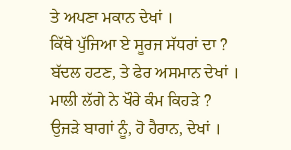ਤੇ ਅਪਣਾ ਮਕਾਨ ਦੇਖਾਂ ।
ਕਿੱਥੇ ਪੁੱਜਿਆ ਏ ਸੂਰਜ ਸੱਧਰਾਂ ਦਾ ?
ਬੱਦਲ ਹਟਣ, ਤੇ ਫੇਰ ਅਸਮਾਨ ਦੇਖਾਂ ।
ਮਾਲੀ ਲੱਗੇ ਨੇ ਖੌਰੇ ਕੰਮ ਕਿਹੜੇ ?
ਉਜੜੇ ਬਾਗਾਂ ਨੂੰ, ਹੋ ਹੈਰਾਨ, ਦੇਖਾਂ ।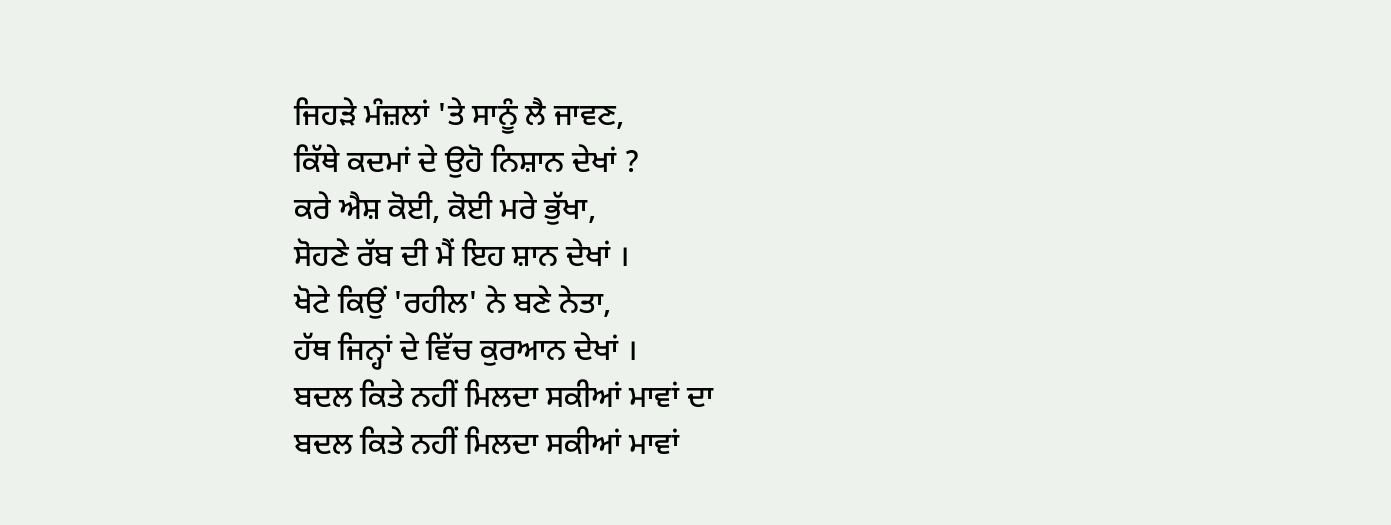ਜਿਹੜੇ ਮੰਜ਼ਲਾਂ 'ਤੇ ਸਾਨੂੰ ਲੈ ਜਾਵਣ,
ਕਿੱਥੇ ਕਦਮਾਂ ਦੇ ਉਹੋ ਨਿਸ਼ਾਨ ਦੇਖਾਂ ?
ਕਰੇ ਐਸ਼ ਕੋਈ, ਕੋਈ ਮਰੇ ਭੁੱਖਾ,
ਸੋਹਣੇ ਰੱਬ ਦੀ ਮੈਂ ਇਹ ਸ਼ਾਨ ਦੇਖਾਂ ।
ਖੋਟੇ ਕਿਉਂ 'ਰਹੀਲ' ਨੇ ਬਣੇ ਨੇਤਾ,
ਹੱਥ ਜਿਨ੍ਹਾਂ ਦੇ ਵਿੱਚ ਕੁਰਆਨ ਦੇਖਾਂ ।
ਬਦਲ ਕਿਤੇ ਨਹੀਂ ਮਿਲਦਾ ਸਕੀਆਂ ਮਾਵਾਂ ਦਾ
ਬਦਲ ਕਿਤੇ ਨਹੀਂ ਮਿਲਦਾ ਸਕੀਆਂ ਮਾਵਾਂ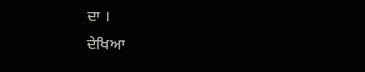ਦਾ ।
ਦੇਖਿਆ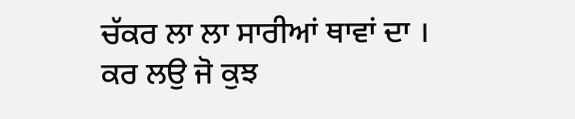ਚੱਕਰ ਲਾ ਲਾ ਸਾਰੀਆਂ ਥਾਵਾਂ ਦਾ ।
ਕਰ ਲਉ ਜੋ ਕੁਝ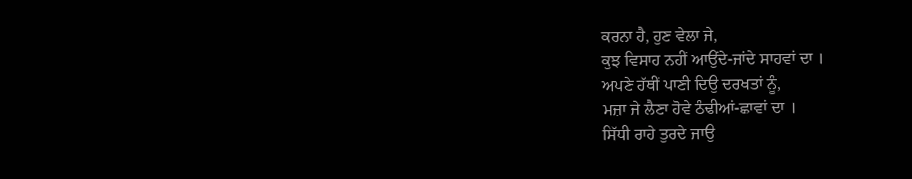ਕਰਨਾ ਹੈ, ਹੁਣ ਵੇਲਾ ਜੇ,
ਕੁਝ ਵਿਸਾਹ ਨਹੀਂ ਆਉਂਦੇ-ਜਾਂਦੇ ਸਾਹਵਾਂ ਦਾ ।
ਅਪਣੇ ਹੱਥੀਂ ਪਾਣੀ ਦਿਉ ਦਰਖਤਾਂ ਨੂੰ,
ਮਜ਼ਾ ਜੇ ਲੈਣਾ ਹੋਵੇ ਠੰਢੀਆਂ-ਛਾਵਾਂ ਦਾ ।
ਸਿੱਧੀ ਰਾਹੇ ਤੁਰਦੇ ਜਾਉ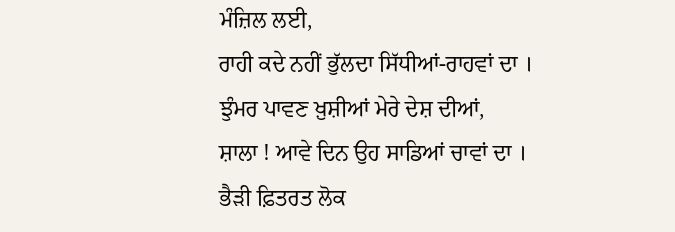ਮੰਜ਼ਿਲ ਲਈ,
ਰਾਹੀ ਕਦੇ ਨਹੀਂ ਭੁੱਲਦਾ ਸਿੱਧੀਆਂ-ਰਾਹਵਾਂ ਦਾ ।
ਝੁੰਮਰ ਪਾਵਣ ਖ਼ੁਸ਼ੀਆਂ ਮੇਰੇ ਦੇਸ਼ ਦੀਆਂ,
ਸ਼ਾਲਾ ! ਆਵੇ ਦਿਨ ਉਹ ਸਾਡਿਆਂ ਚਾਵਾਂ ਦਾ ।
ਭੈੜੀ ਫ਼ਿਤਰਤ ਲੋਕ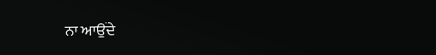ਨਾ ਆਉਂਦੇ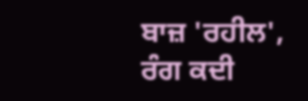ਬਾਜ਼ 'ਰਹੀਲ',
ਰੰਗ ਕਦੀ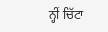ਨ੍ਹੀਂ ਚਿੱਟਾ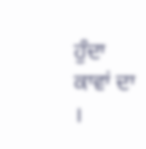ਹੁੰਦਾ ਕਾਵਾਂ ਦਾ ।